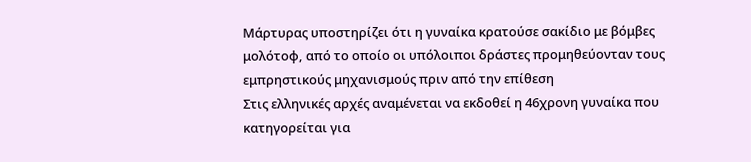Μάρτυρας υποστηρίζει ότι η γυναίκα κρατούσε σακίδιο με βόμβες μολότοφ, από το οποίο οι υπόλοιποι δράστες προμηθεύονταν τους εμπρηστικούς μηχανισμούς πριν από την επίθεση
Στις ελληνικές αρχές αναμένεται να εκδοθεί η 46χρονη γυναίκα που κατηγορείται για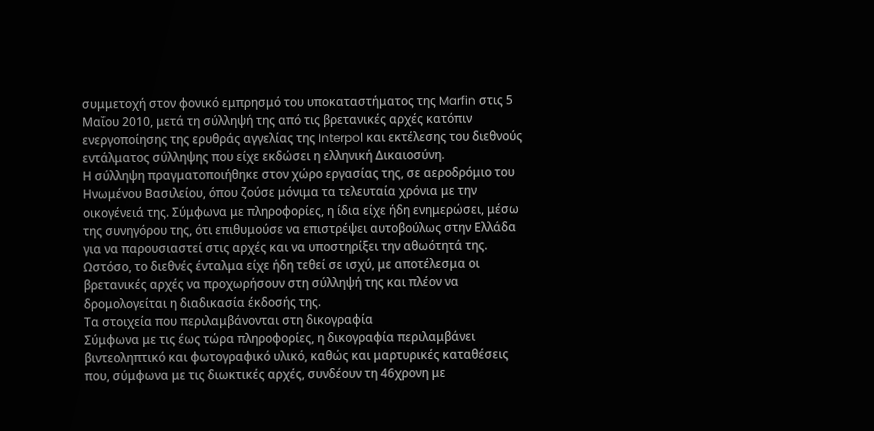συμμετοχή στον φονικό εμπρησμό του υποκαταστήματος της Marfin στις 5 Μαΐου 2010, μετά τη σύλληψή της από τις βρετανικές αρχές κατόπιν ενεργοποίησης της ερυθράς αγγελίας της Interpol και εκτέλεσης του διεθνούς εντάλματος σύλληψης που είχε εκδώσει η ελληνική Δικαιοσύνη.
Η σύλληψη πραγματοποιήθηκε στον χώρο εργασίας της, σε αεροδρόμιο του Ηνωμένου Βασιλείου, όπου ζούσε μόνιμα τα τελευταία χρόνια με την οικογένειά της. Σύμφωνα με πληροφορίες, η ίδια είχε ήδη ενημερώσει, μέσω της συνηγόρου της, ότι επιθυμούσε να επιστρέψει αυτοβούλως στην Ελλάδα για να παρουσιαστεί στις αρχές και να υποστηρίξει την αθωότητά της. Ωστόσο, το διεθνές ένταλμα είχε ήδη τεθεί σε ισχύ, με αποτέλεσμα οι βρετανικές αρχές να προχωρήσουν στη σύλληψή της και πλέον να δρομολογείται η διαδικασία έκδοσής της.
Τα στοιχεία που περιλαμβάνονται στη δικογραφία
Σύμφωνα με τις έως τώρα πληροφορίες, η δικογραφία περιλαμβάνει βιντεοληπτικό και φωτογραφικό υλικό, καθώς και μαρτυρικές καταθέσεις που, σύμφωνα με τις διωκτικές αρχές, συνδέουν τη 46χρονη με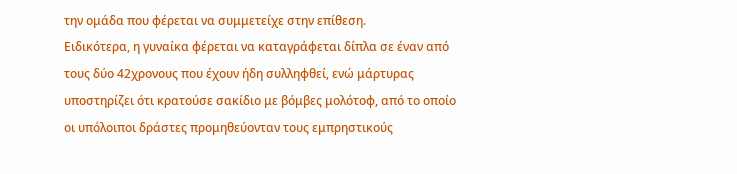την ομάδα που φέρεται να συμμετείχε στην επίθεση.
Ειδικότερα, η γυναίκα φέρεται να καταγράφεται δίπλα σε έναν από τους δύο 42χρονους που έχουν ήδη συλληφθεί, ενώ μάρτυρας υποστηρίζει ότι κρατούσε σακίδιο με βόμβες μολότοφ, από το οποίο οι υπόλοιποι δράστες προμηθεύονταν τους εμπρηστικούς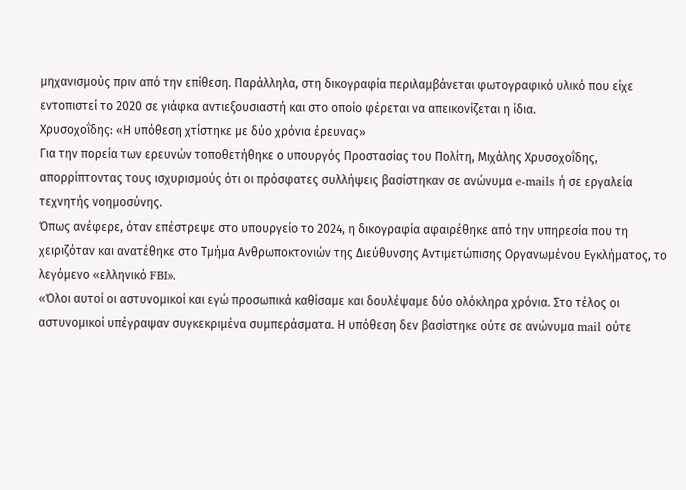μηχανισμούς πριν από την επίθεση. Παράλληλα, στη δικογραφία περιλαμβάνεται φωτογραφικό υλικό που είχε εντοπιστεί το 2020 σε γιάφκα αντιεξουσιαστή και στο οποίο φέρεται να απεικονίζεται η ίδια.
Χρυσοχοΐδης: «Η υπόθεση χτίστηκε με δύο χρόνια έρευνας»
Για την πορεία των ερευνών τοποθετήθηκε ο υπουργός Προστασίας του Πολίτη, Μιχάλης Χρυσοχοΐδης, απορρίπτοντας τους ισχυρισμούς ότι οι πρόσφατες συλλήψεις βασίστηκαν σε ανώνυμα e-mails ή σε εργαλεία τεχνητής νοημοσύνης.
Όπως ανέφερε, όταν επέστρεψε στο υπουργείο το 2024, η δικογραφία αφαιρέθηκε από την υπηρεσία που τη χειριζόταν και ανατέθηκε στο Τμήμα Ανθρωποκτονιών της Διεύθυνσης Αντιμετώπισης Οργανωμένου Εγκλήματος, το λεγόμενο «ελληνικό FBI».
«Όλοι αυτοί οι αστυνομικοί και εγώ προσωπικά καθίσαμε και δουλέψαμε δύο ολόκληρα χρόνια. Στο τέλος οι αστυνομικοί υπέγραψαν συγκεκριμένα συμπεράσματα. Η υπόθεση δεν βασίστηκε ούτε σε ανώνυμα mail ούτε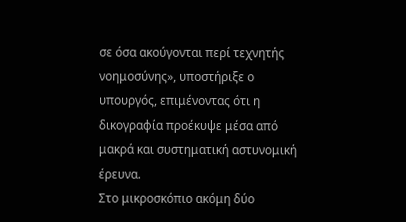σε όσα ακούγονται περί τεχνητής νοημοσύνης», υποστήριξε ο υπουργός, επιμένοντας ότι η δικογραφία προέκυψε μέσα από μακρά και συστηματική αστυνομική έρευνα.
Στο μικροσκόπιο ακόμη δύο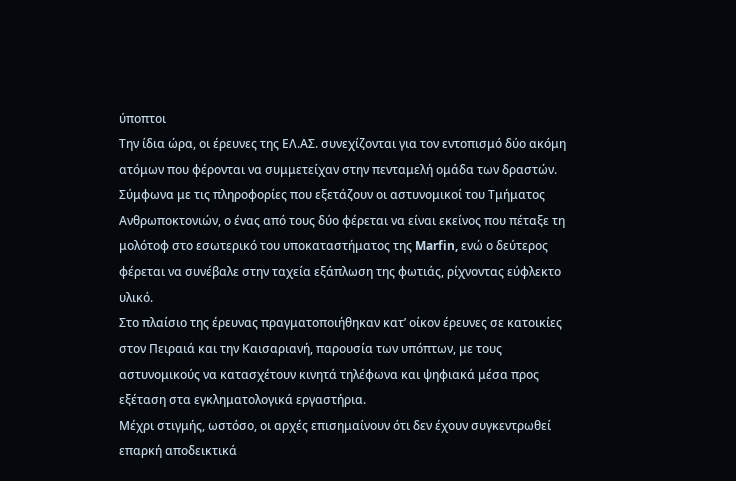ύποπτοι
Την ίδια ώρα, οι έρευνες της ΕΛ.ΑΣ. συνεχίζονται για τον εντοπισμό δύο ακόμη ατόμων που φέρονται να συμμετείχαν στην πενταμελή ομάδα των δραστών.
Σύμφωνα με τις πληροφορίες που εξετάζουν οι αστυνομικοί του Τμήματος Ανθρωποκτονιών, ο ένας από τους δύο φέρεται να είναι εκείνος που πέταξε τη μολότοφ στο εσωτερικό του υποκαταστήματος της Marfin, ενώ ο δεύτερος φέρεται να συνέβαλε στην ταχεία εξάπλωση της φωτιάς, ρίχνοντας εύφλεκτο υλικό.
Στο πλαίσιο της έρευνας πραγματοποιήθηκαν κατ’ οίκον έρευνες σε κατοικίες στον Πειραιά και την Καισαριανή, παρουσία των υπόπτων, με τους αστυνομικούς να κατασχέτουν κινητά τηλέφωνα και ψηφιακά μέσα προς εξέταση στα εγκληματολογικά εργαστήρια.
Μέχρι στιγμής, ωστόσο, οι αρχές επισημαίνουν ότι δεν έχουν συγκεντρωθεί επαρκή αποδεικτικά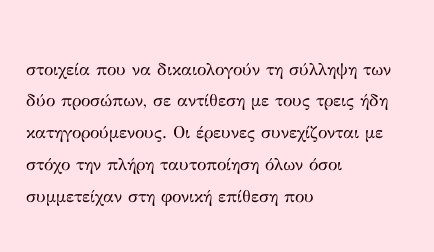στοιχεία που να δικαιολογούν τη σύλληψη των δύο προσώπων, σε αντίθεση με τους τρεις ήδη κατηγορούμενους. Οι έρευνες συνεχίζονται με στόχο την πλήρη ταυτοποίηση όλων όσοι συμμετείχαν στη φονική επίθεση που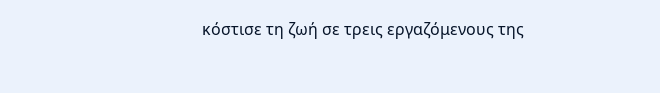κόστισε τη ζωή σε τρεις εργαζόμενους της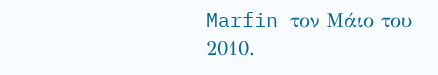Marfin τον Μάιο του 2010.